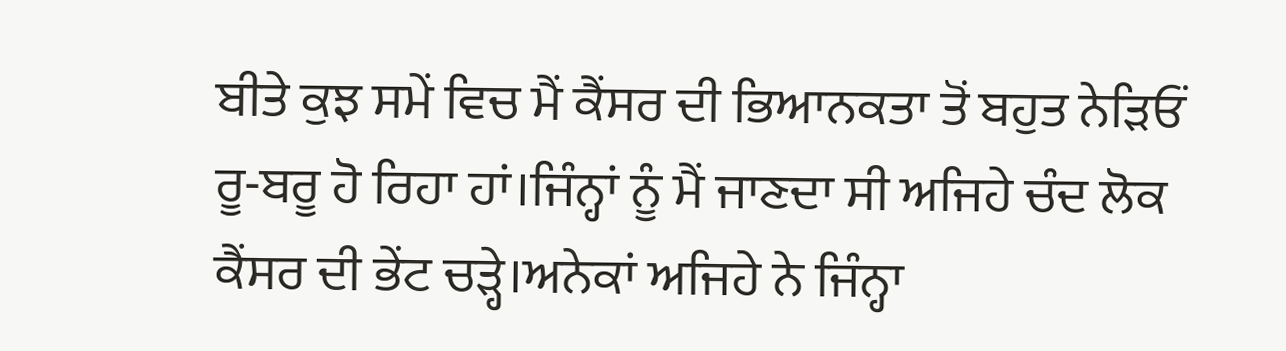ਬੀਤੇ ਕੁਝ ਸਮੇਂ ਵਿਚ ਮੈਂ ਕੈਂਸਰ ਦੀ ਭਿਆਨਕਤਾ ਤੋਂ ਬਹੁਤ ਨੇੜਿਓਂ ਰੂ-ਬਰੂ ਹੋ ਰਿਹਾ ਹਾਂ।ਜਿੰਨ੍ਹਾਂ ਨੂੰ ਮੈਂ ਜਾਣਦਾ ਸੀ ਅਜਿਹੇ ਚੰਦ ਲੋਕ ਕੈਂਸਰ ਦੀ ਭੇਂਟ ਚੜ੍ਹੇ।ਅਨੇਕਾਂ ਅਜਿਹੇ ਨੇ ਜਿੰਨ੍ਹਾ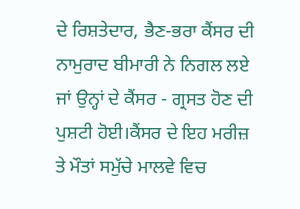ਦੇ ਰਿਸ਼ਤੇਦਾਰ, ਭੈਣ-ਭਰਾ ਕੈਂਸਰ ਦੀ ਨਾਮੁਰਾਦ ਬੀਮਾਰੀ ਨੇ ਨਿਗਲ ਲਏ ਜਾਂ ਉਨ੍ਹਾਂ ਦੇ ਕੈਂਸਰ - ਗ੍ਰਸਤ ਹੋਣ ਦੀ ਪੁਸ਼ਟੀ ਹੋਈ।ਕੈਂਸਰ ਦੇ ਇਹ ਮਰੀਜ਼ ਤੇ ਮੌਤਾਂ ਸਮੁੱਚੇ ਮਾਲਵੇ ਵਿਚ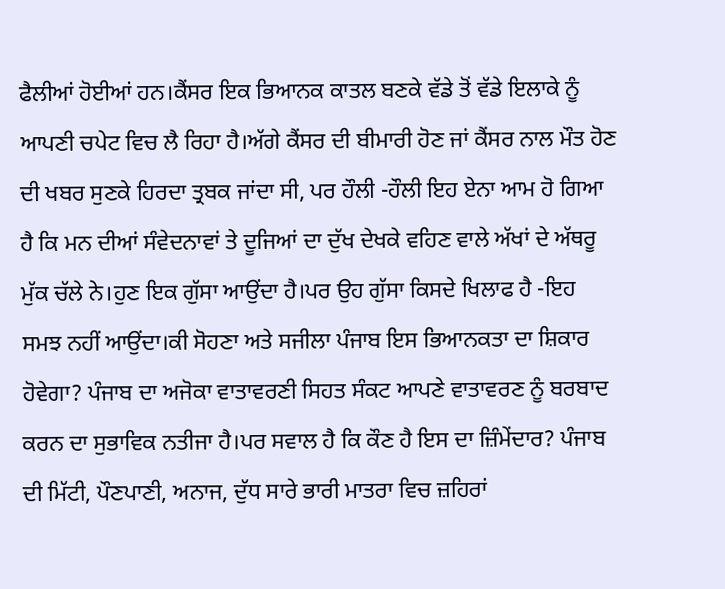ਫੈਲੀਆਂ ਹੋਈਆਂ ਹਨ।ਕੈਂਸਰ ਇਕ ਭਿਆਨਕ ਕਾਤਲ ਬਣਕੇ ਵੱਡੇ ਤੋਂ ਵੱਡੇ ਇਲਾਕੇ ਨੂੰ ਆਪਣੀ ਚਪੇਟ ਵਿਚ ਲੈ ਰਿਹਾ ਹੈ।ਅੱਗੇ ਕੈਂਸਰ ਦੀ ਬੀਮਾਰੀ ਹੋਣ ਜਾਂ ਕੈਂਸਰ ਨਾਲ ਮੌਤ ਹੋਣ ਦੀ ਖਬਰ ਸੁਣਕੇ ਹਿਰਦਾ ਤ੍ਰਬਕ ਜਾਂਦਾ ਸੀ, ਪਰ ਹੌਲੀ -ਹੌਲੀ ਇਹ ਏਨਾ ਆਮ ਹੋ ਗਿਆ ਹੈ ਕਿ ਮਨ ਦੀਆਂ ਸੰਵੇਦਨਾਵਾਂ ਤੇ ਦੂਜਿਆਂ ਦਾ ਦੁੱਖ ਦੇਖਕੇ ਵਹਿਣ ਵਾਲੇ ਅੱਖਾਂ ਦੇ ਅੱਥਰੂ ਮੁੱਕ ਚੱਲੇ ਨੇ।ਹੁਣ ਇਕ ਗੁੱਸਾ ਆਉਂਦਾ ਹੈ।ਪਰ ਉਹ ਗੁੱਸਾ ਕਿਸਦੇ ਖਿਲਾਫ ਹੈ -ਇਹ ਸਮਝ ਨਹੀਂ ਆਉਂਦਾ।ਕੀ ਸੋਹਣਾ ਅਤੇ ਸਜੀਲਾ ਪੰਜਾਬ ਇਸ ਭਿਆਨਕਤਾ ਦਾ ਸ਼ਿਕਾਰ ਹੋਵੇਗਾ? ਪੰਜਾਬ ਦਾ ਅਜੋਕਾ ਵਾਤਾਵਰਣੀ ਸਿਹਤ ਸੰਕਟ ਆਪਣੇ ਵਾਤਾਵਰਣ ਨੂੰ ਬਰਬਾਦ ਕਰਨ ਦਾ ਸੁਭਾਵਿਕ ਨਤੀਜਾ ਹੈ।ਪਰ ਸਵਾਲ ਹੈ ਕਿ ਕੌਣ ਹੈ ਇਸ ਦਾ ਜ਼ਿੰਮੇਂਦਾਰ? ਪੰਜਾਬ ਦੀ ਮਿੱਟੀ, ਪੌਣਪਾਣੀ, ਅਨਾਜ, ਦੁੱਧ ਸਾਰੇ ਭਾਰੀ ਮਾਤਰਾ ਵਿਚ ਜ਼ਹਿਰਾਂ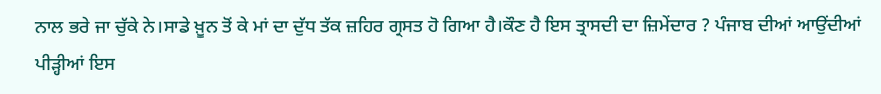ਨਾਲ ਭਰੇ ਜਾ ਚੁੱਕੇ ਨੇ।ਸਾਡੇ ਖ਼ੂਨ ਤੋਂ ਕੇ ਮਾਂ ਦਾ ਦੁੱਧ ਤੱਕ ਜ਼ਹਿਰ ਗ੍ਰਸਤ ਹੋ ਗਿਆ ਹੈ।ਕੌਣ ਹੈ ਇਸ ਤ੍ਰਾਸਦੀ ਦਾ ਜ਼ਿਮੇਂਦਾਰ ? ਪੰਜਾਬ ਦੀਆਂ ਆਉਂਦੀਆਂ ਪੀੜ੍ਹੀਆਂ ਇਸ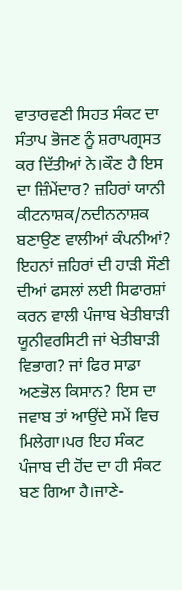ਵਾਤਾਰਵਣੀ ਸਿਹਤ ਸੰਕਟ ਦਾ ਸੰਤਾਪ ਭੋਜਣ ਨੂੰ ਸ਼ਰਾਪਗ੍ਰਸਤ ਕਰ ਦਿੱਤੀਆਂ ਨੇ।ਕੌਣ ਹੈ ਇਸ ਦਾ ਜ਼ਿੰਮੇਂਦਾਰ? ਜ਼ਹਿਰਾਂ ਯਾਨੀ ਕੀਟਨਾਸ਼ਕ/ਨਦੀਨਨਾਸ਼ਕ ਬਣਾਉਣ ਵਾਲੀਆਂ ਕੰਪਨੀਆਂ? ਇਹਨਾਂ ਜ਼ਹਿਰਾਂ ਦੀ ਹਾੜੀ ਸੌਣੀ ਦੀਆਂ ਫਸਲਾਂ ਲਈ ਸਿਫਾਰਸ਼ਾਂ ਕਰਨ ਵਾਲੀ ਪੰਜਾਬ ਖੇਤੀਬਾੜੀ ਯੂਨੀਵਰਸਿਟੀ ਜਾਂ ਖੇਤੀਬਾੜੀ ਵਿਭਾਗ? ਜਾਂ ਫਿਰ ਸਾਡਾ ਅਣਭੋਲ ਕਿਸਾਨ? ਇਸ ਦਾ ਜਵਾਬ ਤਾਂ ਆਉਂਦੇ ਸਮੇਂ ਵਿਚ ਮਿਲੇਗਾ।ਪਰ ਇਹ ਸੰਕਟ ਪੰਜਾਬ ਦੀ ਹੋਂਦ ਦਾ ਹੀ ਸੰਕਟ ਬਣ ਗਿਆ ਹੈ।ਜਾਣੇ-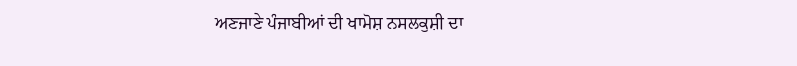ਅਣਜਾਣੇ ਪੰਜਾਬੀਆਂ ਦੀ ਖਾਮੋਸ਼ ਨਸਲਕੁਸ਼ੀ ਦਾ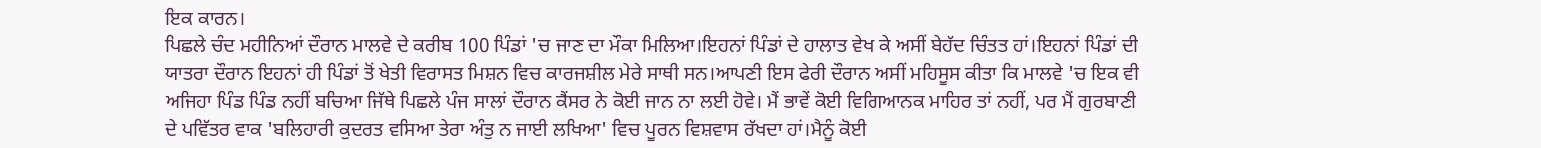ਇਕ ਕਾਰਨ।
ਪਿਛਲੇ ਚੰਦ ਮਹੀਨਿਆਂ ਦੌਰਾਨ ਮਾਲਵੇ ਦੇ ਕਰੀਬ 100 ਪਿੰਡਾਂ 'ਚ ਜਾਣ ਦਾ ਮੌਕਾ ਮਿਲਿਆ।ਇਹਨਾਂ ਪਿੰਡਾਂ ਦੇ ਹਾਲਾਤ ਵੇਖ ਕੇ ਅਸੀਂ ਬੇਹੱਦ ਚਿੰਤਤ ਹਾਂ।ਇਹਨਾਂ ਪਿੰਡਾਂ ਦੀ ਯਾਤਰਾ ਦੌਰਾਨ ਇਹਨਾਂ ਹੀ ਪਿੰਡਾਂ ਤੋਂ ਖੇਤੀ ਵਿਰਾਸਤ ਮਿਸ਼ਨ ਵਿਚ ਕਾਰਜਸ਼ੀਲ ਮੇਰੇ ਸਾਥੀ ਸਨ।ਆਪਣੀ ਇਸ ਫੇਰੀ ਦੌਰਾਨ ਅਸੀਂ ਮਹਿਸੂਸ ਕੀਤਾ ਕਿ ਮਾਲਵੇ 'ਚ ਇਕ ਵੀ ਅਜਿਹਾ ਪਿੰਡ ਪਿੰਡ ਨਹੀਂ ਬਚਿਆ ਜਿੱਥੇ ਪਿਛਲੇ ਪੰਜ ਸਾਲਾਂ ਦੌਰਾਨ ਕੈਂਸਰ ਨੇ ਕੋਈ ਜਾਨ ਨਾ ਲਈ ਹੋਵੇ। ਮੈਂ ਭਾਵੇਂ ਕੋਈ ਵਿਗਿਆਨਕ ਮਾਹਿਰ ਤਾਂ ਨਹੀਂ, ਪਰ ਮੈਂ ਗੁਰਬਾਣੀ ਦੇ ਪਵਿੱਤਰ ਵਾਕ 'ਬਲਿਹਾਰੀ ਕੁਦਰਤ ਵਸਿਆ ਤੇਰਾ ਅੰਤੁ ਨ ਜਾਈ ਲਖਿਆ' ਵਿਚ ਪੂਰਨ ਵਿਸ਼ਵਾਸ ਰੱਖਦਾ ਹਾਂ।ਮੈਨੂੰ ਕੋਈ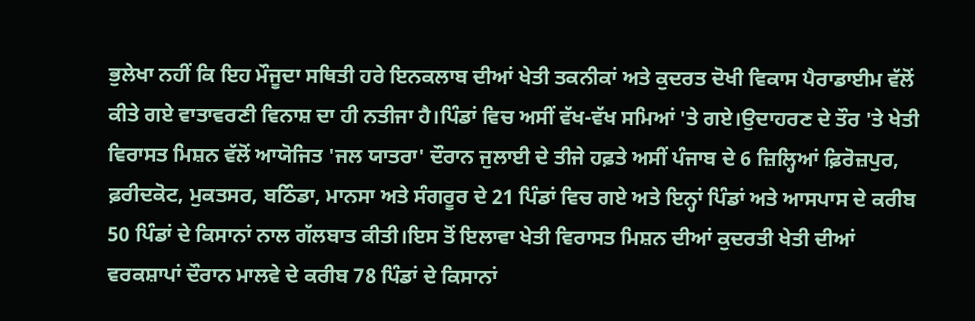ਭੁਲੇਖਾ ਨਹੀਂ ਕਿ ਇਹ ਮੌਜੂਦਾ ਸਥਿਤੀ ਹਰੇ ਇਨਕਲਾਬ ਦੀਆਂ ਖੇਤੀ ਤਕਨੀਕਾਂ ਅਤੇ ਕੁਦਰਤ ਦੋਖੀ ਵਿਕਾਸ ਪੈਰਾਡਾਈਮ ਵੱਲੋਂ ਕੀਤੇ ਗਏ ਵਾਤਾਵਰਣੀ ਵਿਨਾਸ਼ ਦਾ ਹੀ ਨਤੀਜਾ ਹੈ।ਪਿੰਡਾਂ ਵਿਚ ਅਸੀਂ ਵੱਖ-ਵੱਖ ਸਮਿਆਂ 'ਤੇ ਗਏ।ਉਦਾਹਰਣ ਦੇ ਤੌਰ 'ਤੇ ਖੇਤੀ ਵਿਰਾਸਤ ਮਿਸ਼ਨ ਵੱਲੋਂ ਆਯੋਜਿਤ 'ਜਲ ਯਾਤਰਾ' ਦੌਰਾਨ ਜੁਲਾਈ ਦੇ ਤੀਜੇ ਹਫ਼ਤੇ ਅਸੀਂ ਪੰਜਾਬ ਦੇ 6 ਜ਼ਿਲ੍ਹਿਆਂ ਫ਼ਿਰੋਜ਼ਪੁਰ, ਫ਼ਰੀਦਕੋਟ, ਮੁਕਤਸਰ, ਬਠਿੰਡਾ, ਮਾਨਸਾ ਅਤੇ ਸੰਗਰੂਰ ਦੇ 21 ਪਿੰਡਾਂ ਵਿਚ ਗਏ ਅਤੇ ਇਨ੍ਹਾਂ ਪਿੰਡਾਂ ਅਤੇ ਆਸਪਾਸ ਦੇ ਕਰੀਬ 50 ਪਿੰਡਾਂ ਦੇ ਕਿਸਾਨਾਂ ਨਾਲ ਗੱਲਬਾਤ ਕੀਤੀ।ਇਸ ਤੋਂ ਇਲਾਵਾ ਖੇਤੀ ਵਿਰਾਸਤ ਮਿਸ਼ਨ ਦੀਆਂ ਕੁਦਰਤੀ ਖੇਤੀ ਦੀਆਂ ਵਰਕਸ਼ਾਪਾਂ ਦੌਰਾਨ ਮਾਲਵੇ ਦੇ ਕਰੀਬ 78 ਪਿੰਡਾਂ ਦੇ ਕਿਸਾਨਾਂ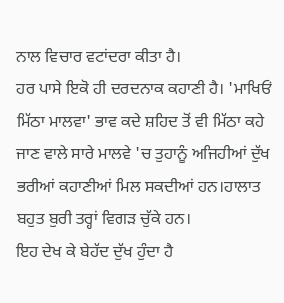ਨਾਲ ਵਿਚਾਰ ਵਟਾਂਦਰਾ ਕੀਤਾ ਹੈ।
ਹਰ ਪਾਸੇ ਇਕੋ ਹੀ ਦਰਦਨਾਕ ਕਹਾਣੀ ਹੈ। 'ਮਾਖਿਓਂ ਮਿੱਠਾ ਮਾਲਵਾ' ਭਾਵ ਕਦੇ ਸ਼ਹਿਦ ਤੋਂ ਵੀ ਮਿੱਠਾ ਕਹੇ ਜਾਣ ਵਾਲੇ ਸਾਰੇ ਮਾਲਵੇ 'ਚ ਤੁਹਾਨੂੰ ਅਜਿਹੀਆਂ ਦੁੱਖ ਭਰੀਆਂ ਕਹਾਣੀਆਂ ਮਿਲ ਸਕਦੀਆਂ ਹਨ।ਹਾਲਾਤ ਬਹੁਤ ਬੁਰੀ ਤਰ੍ਹਾਂ ਵਿਗੜ ਚੁੱਕੇ ਹਨ।
ਇਹ ਦੇਖ ਕੇ ਬੇਹੱਦ ਦੁੱਖ ਹੁੰਦਾ ਹੈ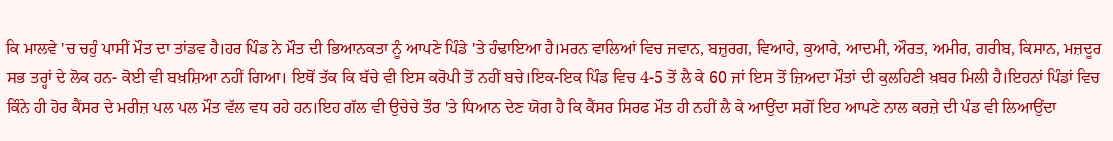ਕਿ ਮਾਲਵੇ 'ਚ ਚਹੁੰ ਪਾਸੀਂ ਮੌਤ ਦਾ ਤਾਂਡਵ ਹੈ।ਹਰ ਪਿੰਡ ਨੇ ਮੌਤ ਦੀ ਭਿਆਨਕਤਾ ਨੂੰ ਆਪਣੇ ਪਿੰਡੇ 'ਤੇ ਹੰਢਾਇਆ ਹੈ।ਮਰਨ ਵਾਲਿਆਂ ਵਿਚ ਜਵਾਨ, ਬਜ਼ੁਰਗ, ਵਿਆਹੇ, ਕੁਆਰੇ, ਆਦਮੀ, ਔਰਤ, ਅਮੀਰ, ਗਰੀਬ, ਕਿਸਾਨ, ਮਜ਼ਦੂਰ ਸਭ ਤਰ੍ਹਾਂ ਦੇ ਲੋਕ ਹਨ- ਕੋਈ ਵੀ ਬਖ਼ਸ਼ਿਆ ਨਹੀਂ ਗਿਆ। ਇਥੋਂ ਤੱਕ ਕਿ ਬੱਚੇ ਵੀ ਇਸ ਕਰੋਪੀ ਤੋਂ ਨਹੀਂ ਬਚੇ।ਇਕ-ਇਕ ਪਿੰਡ ਵਿਚ 4-5 ਤੋਂ ਲੈ ਕੇ 60 ਜਾਂ ਇਸ ਤੋਂ ਜ਼ਿਅਦਾ ਮੌਤਾਂ ਦੀ ਕੁਲਹਿਣੀ ਖ਼ਬਰ ਮਿਲੀ ਹੈ।ਇਹਨਾਂ ਪਿੰਡਾਂ ਵਿਚ ਕਿੰਨੇ ਹੀ ਹੋਰ ਕੈਂਸਰ ਦੇ ਮਰੀਜ਼ ਪਲ ਪਲ ਮੌਤ ਵੱਲ ਵਧ ਰਹੇ ਹਨ।ਇਹ ਗੱਲ ਵੀ ਉਚੇਚੇ ਤੌਰ 'ਤੇ ਧਿਆਨ ਦੇਣ ਯੋਗ ਹੈ ਕਿ ਕੈਂਸਰ ਸਿਰਫ ਮੌਤ ਹੀ ਨਹੀਂ ਲੈ ਕੇ ਆਉਂਦਾ ਸਗੋਂ ਇਹ ਆਪਣੇ ਨਾਲ ਕਰਜ਼ੇ ਦੀ ਪੰਡ ਵੀ ਲਿਆਉਂਦਾ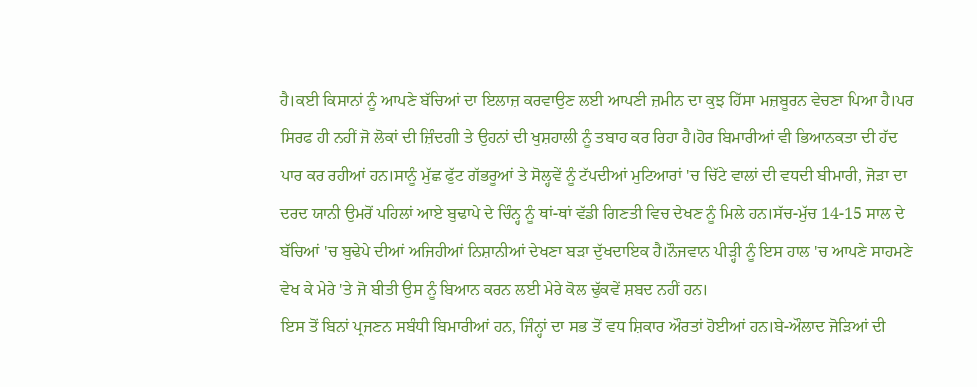ਹੈ।ਕਈ ਕਿਸਾਨਾਂ ਨੂੰ ਆਪਣੇ ਬੱਚਿਆਂ ਦਾ ਇਲਾਜ਼ ਕਰਵਾਉਣ ਲਈ ਆਪਣੀ ਜ਼ਮੀਨ ਦਾ ਕੁਝ ਹਿੱਸਾ ਮਜ਼ਬੂਰਨ ਵੇਚਣਾ ਪਿਆ ਹੈ।ਪਰ ਸਿਰਫ ਹੀ ਨਹੀਂ ਜੋ ਲੋਕਾਂ ਦੀ ਜ਼ਿੰਦਗੀ ਤੇ ਉਹਨਾਂ ਦੀ ਖੁਸ਼ਹਾਲੀ ਨੂੰ ਤਬਾਹ ਕਰ ਰਿਹਾ ਹੈ।ਹੋਰ ਬਿਮਾਰੀਆਂ ਵੀ ਭਿਆਨਕਤਾ ਦੀ ਹੱਦ ਪਾਰ ਕਰ ਰਹੀਆਂ ਹਨ।ਸਾਨੂੰ ਮੁੱਛ ਫੁੱਟ ਗੱਭਰੂਆਂ ਤੇ ਸੋਲ੍ਹਵੇਂ ਨੂੰ ਟੱਪਦੀਆਂ ਮੁਟਿਆਰਾਂ 'ਚ ਚਿੱਟੇ ਵਾਲਾਂ ਦੀ ਵਧਦੀ ਬੀਮਾਰੀ, ਜੋੜਾ ਦਾ ਦਰਦ ਯਾਨੀ ਉਮਰੋਂ ਪਹਿਲਾਂ ਆਏ ਬੁਢਾਪੇ ਦੇ ਚਿੰਨ੍ਹ ਨੂੰ ਥਾਂ-ਥਾਂ ਵੱਡੀ ਗਿਣਤੀ ਵਿਚ ਦੇਖਣ ਨੂੰ ਮਿਲੇ ਹਨ।ਸੱਚ-ਮੁੱਚ 14-15 ਸਾਲ ਦੇ ਬੱਚਿਆਂ 'ਚ ਬੁਢੇਪੇ ਦੀਆਂ ਅਜਿਹੀਆਂ ਨਿਸ਼ਾਨੀਆਂ ਦੇਖਣਾ ਬੜਾ ਦੁੱਖਦਾਇਕ ਹੈ।ਨੌਜਵਾਨ ਪੀੜ੍ਹੀ ਨੂੰ ਇਸ ਹਾਲ 'ਚ ਆਪਣੇ ਸਾਹਮਣੇ ਵੇਖ ਕੇ ਮੇਰੇ 'ਤੇ ਜੋ ਬੀਤੀ ਉਸ ਨੂੰ ਬਿਆਨ ਕਰਨ ਲਈ ਮੇਰੇ ਕੋਲ ਢੁੱਕਵੇਂ ਸ਼ਬਦ ਨਹੀਂ ਹਨ।
ਇਸ ਤੋਂ ਬਿਨਾਂ ਪ੍ਰਜਣਨ ਸਬੰਧੀ ਬਿਮਾਰੀਆਂ ਹਨ, ਜਿੰਨ੍ਹਾਂ ਦਾ ਸਭ ਤੋਂ ਵਧ ਸ਼ਿਕਾਰ ਔਰਤਾਂ ਹੋਈਆਂ ਹਨ।ਬੇ-ਔਲਾਦ ਜੋੜਿਆਂ ਦੀ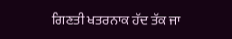ਗਿਣਤੀ ਖਤਰਨਾਕ ਹੱਦ ਤੱਕ ਜਾ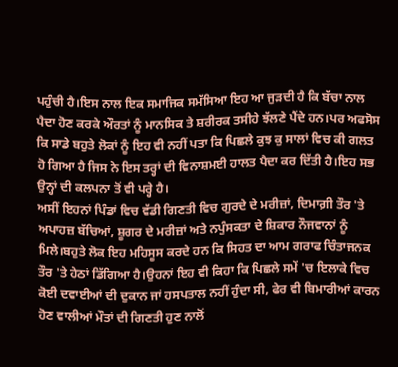ਪਹੁੰਚੀ ਹੈ।ਇਸ ਨਾਲ ਇਕ ਸਮਾਜਿਕ ਸਮੱਸਿਆ ਇਹ ਆ ਜੁੜਦੀ ਹੈ ਕਿ ਬੱਚਾ ਨਾਲ ਪੈਦਾ ਹੋਣ ਕਰਕੇ ਔਰਤਾਂ ਨੂੰ ਮਾਨਸਿਕ ਤੇ ਸ਼ਰੀਰਕ ਤਸੀਹੇ ਝੱਲਣੇ ਪੈਂਦੇ ਹਨ।ਪਰ ਅਫਸੋਸ ਕਿ ਸਾਡੇ ਬਹੁਤੇ ਲੋਕਾਂ ਨੂੰ ਇਹ ਵੀ ਨਹੀਂ ਪਤਾ ਕਿ ਪਿਛਲੇ ਕੁਝ ਕੁ ਸਾਲਾਂ ਵਿਚ ਕੀ ਗਲਤ ਹੋ ਗਿਆ ਹੈ ਜਿਸ ਨੇ ਇਸ ਤਰ੍ਹਾਂ ਦੀ ਵਿਨਾਸ਼ਮਈ ਹਾਲਤ ਪੈਦਾ ਕਰ ਦਿੱਤੀ ਹੈ।ਇਹ ਸਭ ਉਨ੍ਹਾਂ ਦੀ ਕਲਪਨਾ ਤੋਂ ਵੀ ਪਰ੍ਹੇ ਹੈ।
ਅਸੀਂ ਇਹਨਾਂ ਪਿੰਡਾਂ ਵਿਚ ਵੱਡੀ ਗਿਣਤੀ ਵਿਚ ਗੁਰਦੇ ਦੇ ਮਰੀਜ਼ਾਂ, ਦਿਮਾਗ਼ੀ ਤੌਰ 'ਤੇ ਅਪਾਹਜ਼ ਬੱਚਿਆਂ, ਸ਼ੂਗਰ ਦੇ ਮਰੀਜ਼ਾਂ ਅਤੇ ਨਪੁੰਸਕਤਾ ਦੇ ਸ਼ਿਕਾਰ ਨੌਜਵਾਨਾਂ ਨੂੰ ਮਿਲੇ।ਬਹੁਤੇ ਲੋਕ ਇਹ ਮਹਿਸੂਸ ਕਰਦੇ ਹਨ ਕਿ ਸਿਹਤ ਦਾ ਆਮ ਗਰਾਫ ਚਿੰਤਾਜਨਕ ਤੌਰ 'ਤੇ ਹੇਠਾਂ ਡਿੱਗਿਆ ਹੈ।ਉਹਨਾਂ ਇਹ ਵੀ ਕਿਹਾ ਕਿ ਪਿਛਲੇ ਸਮੇਂ 'ਚ ਇਲਾਕੇ ਵਿਚ ਕੋਈ ਦਵਾਈਆਂ ਦੀ ਦੁਕਾਨ ਜਾਂ ਹਸਪਤਾਲ ਨਹੀਂ ਹੁੰਦਾ ਸੀ, ਫੇਰ ਵੀ ਬਿਮਾਰੀਆਂ ਕਾਰਨ ਹੋਣ ਵਾਲੀਆਂ ਮੌਤਾਂ ਦੀ ਗਿਣਤੀ ਹੁਣ ਨਾਲੋਂ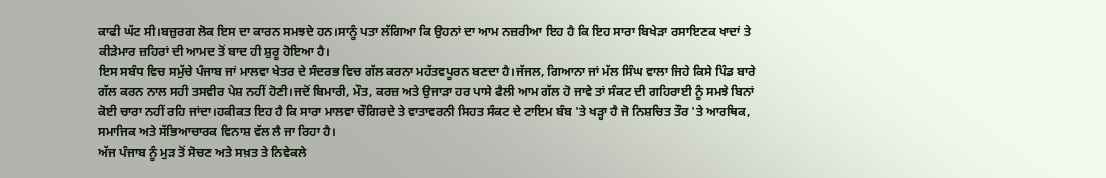ਕਾਫੀ ਘੱਟ ਸੀ।ਬਜ਼ੁਰਗ ਲੋਕ ਇਸ ਦਾ ਕਾਰਨ ਸਮਝਦੇ ਹਨ।ਸਾਨੂੰ ਪਤਾ ਲੱਗਿਆ ਕਿ ਉਹਨਾਂ ਦਾ ਆਮ ਨਜ਼ਰੀਆ ਇਹ ਹੈ ਕਿ ਇਹ ਸਾਰਾ ਬਿਖੇੜਾ ਰਸਾਇਣਕ ਖਾਦਾਂ ਤੇ ਕੀੜੇਮਾਰ ਜ਼ਹਿਰਾਂ ਦੀ ਆਮਦ ਤੋਂ ਬਾਦ ਹੀ ਸ਼ੁਰੂ ਹੋਇਆ ਹੈ।
ਇਸ ਸਬੰਧ ਵਿਚ ਸਮੁੱਚੇ ਪੰਜਾਬ ਜਾਂ ਮਾਲਵਾ ਖੇਤਰ ਦੇ ਸੰਦਰਭ ਵਿਚ ਗੱਲ ਕਰਨਾ ਮਹੱਤਵਪੂਰਨ ਬਣਦਾ ਹੈ।ਜੱਜਲ, ਗਿਆਨਾ ਜਾਂ ਮੱਲ ਸਿੰਘ ਵਾਲਾ ਜਿਹੇ ਕਿਸੇ ਪਿੰਡ ਬਾਰੇ ਗੱਲ ਕਰਨ ਨਾਲ ਸਹੀ ਤਸਵੀਰ ਪੇਸ਼ ਨਹੀਂ ਹੋਣੀ।ਜਦੋਂ ਬਿਮਾਰੀ, ਮੌਤ, ਕਰਜ਼ ਅਤੇ ਉਜਾੜਾ ਹਰ ਪਾਸੇ ਫੈਲੀ ਆਮ ਗੱਲ ਹੋ ਜਾਵੇ ਤਾਂ ਸੰਕਟ ਦੀ ਗਹਿਰਾਈ ਨੂੰ ਸਮਝੇ ਬਿਨਾਂ ਕੋਈ ਚਾਰਾ ਨਹੀਂ ਰਹਿ ਜਾਂਦਾ।ਹਕੀਕਤ ਇਹ ਹੈ ਕਿ ਸਾਰਾ ਮਾਲਵਾ ਚੌਗਿਰਦੇ ਤੇ ਵਾਤਾਵਰਨੀ ਸਿਹਤ ਸੰਕਟ ਦੇ ਟਾਇਮ ਬੰਬ 'ਤੇ ਖੜ੍ਹਾ ਹੈ ਜੋ ਨਿਸ਼ਚਿਤ ਤੌਰ 'ਤੇ ਆਰਥਿਕ, ਸਮਾਜਿਕ ਅਤੇ ਸੱਭਿਆਚਾਰਕ ਵਿਨਾਸ਼ ਵੱਲ ਲੈ ਜਾ ਰਿਹਾ ਹੈ।
ਅੱਜ ਪੰਜਾਬ ਨੂੰ ਮੁੜ ਤੋਂ ਸੋਚਣ ਅਤੇ ਸਖ਼ਤ ਤੇ ਨਿਵੇਕਲੇ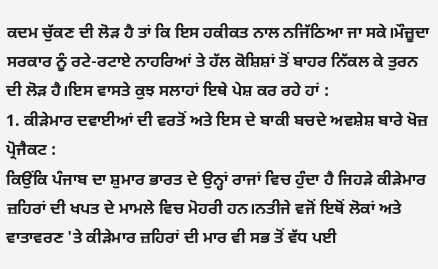ਕਦਮ ਚੁੱਕਣ ਦੀ ਲੋੜ ਹੈ ਤਾਂ ਕਿ ਇਸ ਹਕੀਕਤ ਨਾਲ ਨਜਿੱਠਿਆ ਜਾ ਸਕੇ।ਮੌਜ਼ੂਦਾ ਸਰਕਾਰ ਨੂੰ ਰਟੇ-ਰਟਾਏ ਨਾਹਰਿਆਂ ਤੇ ਹੱਲ ਕੋਸ਼ਿਸ਼ਾਂ ਤੋਂ ਬਾਹਰ ਨਿੱਕਲ ਕੇ ਤੁਰਨ ਦੀ ਲੋੜ ਹੈ।ਇਸ ਵਾਸਤੇ ਕੁਝ ਸਲਾਹਾਂ ਇਥੇ ਪੇਸ਼ ਕਰ ਰਹੇ ਹਾਂ :
1. ਕੀੜੇਮਾਰ ਦਵਾਈਆਂ ਦੀ ਵਰਤੋਂ ਅਤੇ ਇਸ ਦੇ ਬਾਕੀ ਬਚਦੇ ਅਵਸ਼ੇਸ਼ ਬਾਰੇ ਖੋਜ਼ ਪ੍ਰੋਜੈਕਟ :
ਕਿਉਂਕਿ ਪੰਜਾਬ ਦਾ ਸ਼ੁਮਾਰ ਭਾਰਤ ਦੇ ਉਨ੍ਹਾਂ ਰਾਜਾਂ ਵਿਚ ਹੁੰਦਾ ਹੈ ਜਿਹੜੇ ਕੀੜੇਮਾਰ ਜ਼ਹਿਰਾਂ ਦੀ ਖਪਤ ਦੇ ਮਾਮਲੇ ਵਿਚ ਮੋਹਰੀ ਹਨ।ਨਤੀਜੇ ਵਜੋਂ ਇਥੋਂ ਲੋਕਾਂ ਅਤੇ ਵਾਤਾਵਰਣ 'ਤੇ ਕੀੜੇਮਾਰ ਜ਼ਹਿਰਾਂ ਦੀ ਮਾਰ ਵੀ ਸਭ ਤੋਂ ਵੱਧ ਪਈ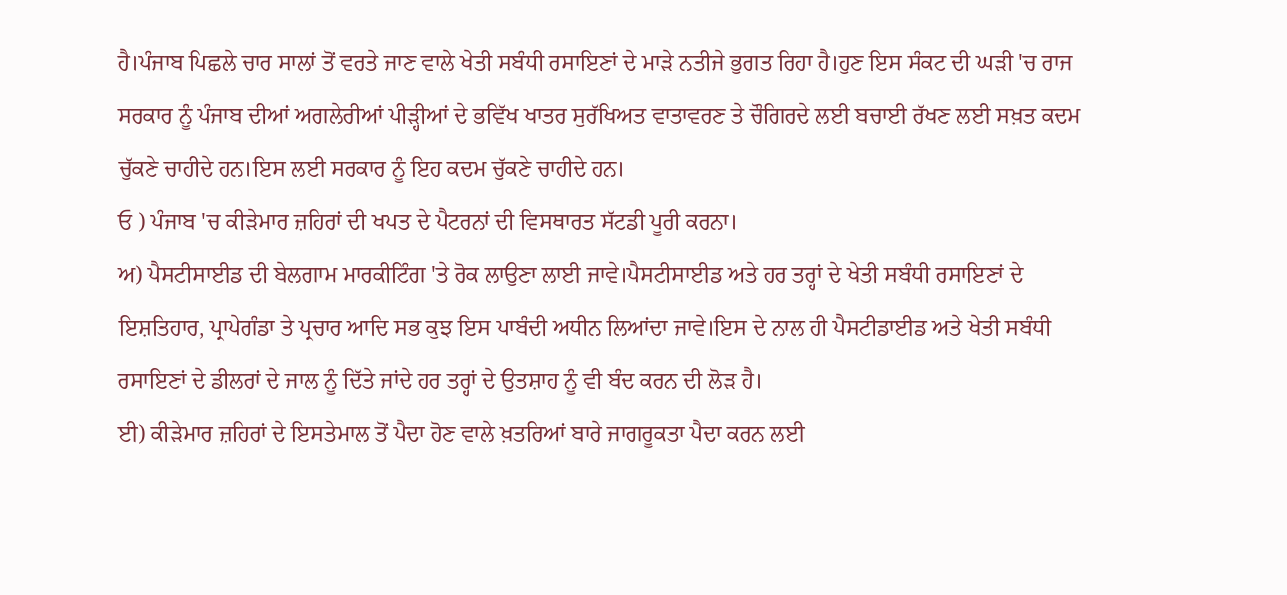ਹੈ।ਪੰਜਾਬ ਪਿਛਲੇ ਚਾਰ ਸਾਲਾਂ ਤੋਂ ਵਰਤੇ ਜਾਣ ਵਾਲੇ ਖੇਤੀ ਸਬੰਧੀ ਰਸਾਇਣਾਂ ਦੇ ਮਾੜੇ ਨਤੀਜੇ ਭੁਗਤ ਰਿਹਾ ਹੈ।ਹੁਣ ਇਸ ਸੰਕਟ ਦੀ ਘੜੀ 'ਚ ਰਾਜ ਸਰਕਾਰ ਨੂੰ ਪੰਜਾਬ ਦੀਆਂ ਅਗਲੇਰੀਆਂ ਪੀੜ੍ਹੀਆਂ ਦੇ ਭਵਿੱਖ ਖਾਤਰ ਸੁਰੱਖਿਅਤ ਵਾਤਾਵਰਣ ਤੇ ਚੌਗਿਰਦੇ ਲਈ ਬਚਾਈ ਰੱਖਣ ਲਈ ਸਖ਼ਤ ਕਦਮ ਚੁੱਕਣੇ ਚਾਹੀਦੇ ਹਨ।ਇਸ ਲਈ ਸਰਕਾਰ ਨੂੰ ਇਹ ਕਦਮ ਚੁੱਕਣੇ ਚਾਹੀਦੇ ਹਨ।
ਓ ) ਪੰਜਾਬ 'ਚ ਕੀੜੇਮਾਰ ਜ਼ਹਿਰਾਂ ਦੀ ਖਪਤ ਦੇ ਪੈਟਰਨਾਂ ਦੀ ਵਿਸਥਾਰਤ ਸੱਟਡੀ ਪੂਰੀ ਕਰਨਾ।
ਅ) ਪੈਸਟੀਸਾਈਡ ਦੀ ਬੇਲਗਾਮ ਮਾਰਕੀਟਿੰਗ 'ਤੇ ਰੋਕ ਲਾਉਣਾ ਲਾਈ ਜਾਵੇ।ਪੈਸਟੀਸਾਈਡ ਅਤੇ ਹਰ ਤਰ੍ਹਾਂ ਦੇ ਖੇਤੀ ਸਬੰਧੀ ਰਸਾਇਣਾਂ ਦੇ ਇਸ਼ਤਿਹਾਰ, ਪ੍ਰਾਪੇਗੰਡਾ ਤੇ ਪ੍ਰਚਾਰ ਆਦਿ ਸਭ ਕੁਝ ਇਸ ਪਾਬੰਦੀ ਅਧੀਨ ਲਿਆਂਦਾ ਜਾਵੇ।ਇਸ ਦੇ ਨਾਲ ਹੀ ਪੈਸਟੀਡਾਈਡ ਅਤੇ ਖੇਤੀ ਸਬੰਧੀ ਰਸਾਇਣਾਂ ਦੇ ਡੀਲਰਾਂ ਦੇ ਜਾਲ ਨੂੰ ਦਿੱਤੇ ਜਾਂਦੇ ਹਰ ਤਰ੍ਹਾਂ ਦੇ ਉਤਸ਼ਾਹ ਨੂੰ ਵੀ ਬੰਦ ਕਰਨ ਦੀ ਲੋੜ ਹੈ।
ਈ) ਕੀੜੇਮਾਰ ਜ਼ਹਿਰਾਂ ਦੇ ਇਸਤੇਮਾਲ ਤੋਂ ਪੈਦਾ ਹੋਣ ਵਾਲੇ ਖ਼ਤਰਿਆਂ ਬਾਰੇ ਜਾਗਰੂਕਤਾ ਪੈਦਾ ਕਰਨ ਲਈ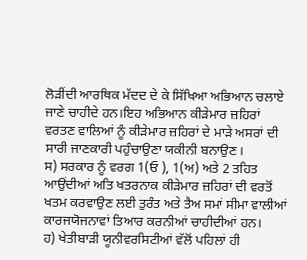ਲੋੜੀਂਦੀ ਆਰਥਿਕ ਮੱਦਦ ਦੇ ਕੇ ਸਿੱਖਿਆ ਅਭਿਆਨ ਚਲਾਏ ਜਾਣੇ ਚਾਹੀਦੇ ਹਨ।ਇਹ ਅਭਿਆਨ ਕੀੜੇਮਾਰ ਜ਼ਹਿਰਾਂ ਵਰਤਣ ਵਾਲਿਆਂ ਨੂੰ ਕੀੜੇਮਾਰ ਜ਼ਹਿਰਾਂ ਦੇ ਮਾੜੇ ਅਸਰਾਂ ਦੀ ਸਾਰੀ ਜਾਣਕਾਰੀ ਪਹੁੰਚਾਉਣਾ ਯਕੀਨੀ ਬਨਾਉਣ।
ਸ) ਸਰਕਾਰ ਨੂੰ ਵਰਗ 1(ਓ ), 1(ਅ) ਅਤੇ 2 ਤਹਿਤ ਆਉਂਦੀਆਂ ਅਤਿ ਖਤਰਨਾਕ ਕੀੜੇਮਾਰ ਜ਼ਹਿਰਾਂ ਦੀ ਵਰਤੋਂ ਖਤਮ ਕਰਵਾਉਣ ਲਈ ਤੁਰੰਤ ਅਤੇ ਤੈਅ ਸਮਾਂ ਸੀਮਾ ਵਾਲੀਆਂ ਕਾਰਜਯੋਜਨਾਵਾਂ ਤਿਆਰ ਕਰਨੀਆਂ ਚਾਹੀਦੀਆਂ ਹਨ।
ਹ) ਖੇਤੀਬਾੜੀ ਯੂਨੀਵਰਸਿਟੀਆਂ ਵੱਲੋਂ ਪਹਿਲਾਂ ਹੀ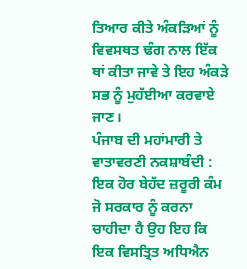ਤਿਆਰ ਕੀਤੇ ਅੰਕੜਿਆਂ ਨੂੰ ਵਿਵਸਥਤ ਢੰਗ ਨਾਲ ਇੱਕ ਥਾਂ ਕੀਤਾ ਜਾਵੇ ਤੇ ਇਹ ਅੰਕੜੇ ਸਭ ਨੂੰ ਮੁਹੱਈਆ ਕਰਵਾਏ ਜਾਣ।
ਪੰਜਾਬ ਦੀ ਮਹਾਂਮਾਰੀ ਤੇ ਵਾਤਾਵਰਣੀ ਨਕਸ਼ਾਬੰਦੀ :
ਇਕ ਹੋਰ ਬੇਹੱਦ ਜ਼ਰੂਰੀ ਕੰਮ ਜੋ ਸਰਕਾਰ ਨੂੰ ਕਰਨਾ ਚਾਹੀਦਾ ਹੈ ਉਹ ਇਹ ਕਿ ਇਕ ਵਿਸਤ੍ਰਿਤ ਅਧਿਐਨ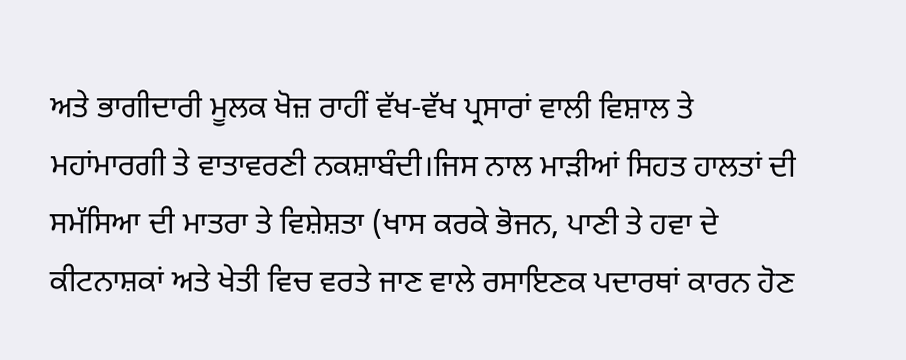ਅਤੇ ਭਾਗੀਦਾਰੀ ਮੂਲਕ ਖੋਜ਼ ਰਾਹੀਂ ਵੱਖ-ਵੱਖ ਪ੍ਰਸਾਰਾਂ ਵਾਲੀ ਵਿਸ਼ਾਲ ਤੇ ਮਹਾਂਮਾਰਗੀ ਤੇ ਵਾਤਾਵਰਣੀ ਨਕਸ਼ਾਬੰਦੀ।ਜਿਸ ਨਾਲ ਮਾੜੀਆਂ ਸਿਹਤ ਹਾਲਤਾਂ ਦੀ ਸਮੱਸਿਆ ਦੀ ਮਾਤਰਾ ਤੇ ਵਿਸ਼ੇਸ਼ਤਾ (ਖਾਸ ਕਰਕੇ ਭੋਜਨ, ਪਾਣੀ ਤੇ ਹਵਾ ਦੇ ਕੀਟਨਾਸ਼ਕਾਂ ਅਤੇ ਖੇਤੀ ਵਿਚ ਵਰਤੇ ਜਾਣ ਵਾਲੇ ਰਸਾਇਣਕ ਪਦਾਰਥਾਂ ਕਾਰਨ ਹੋਣ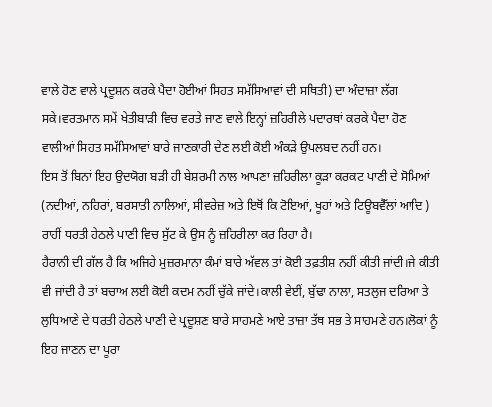ਵਾਲੇ ਹੋਣ ਵਾਲੇ ਪ੍ਰਦੂਸ਼ਨ ਕਰਕੇ ਪੈਦਾ ਹੋਈਆਂ ਸਿਹਤ ਸਮੱਸਿਆਵਾਂ ਦੀ ਸਥਿਤੀ) ਦਾ ਅੰਦਾਜ਼ਾ ਲੱਗ ਸਕੇ।ਵਰਤਮਾਨ ਸਮੇਂ ਖੇਤੀਬਾੜੀ ਵਿਚ ਵਰਤੇ ਜਾਣ ਵਾਲੇ ਇਨ੍ਹਾਂ ਜ਼ਹਿਰੀਲੇ ਪਦਾਰਥਾਂ ਕਰਕੇ ਪੈਦਾ ਹੋਣ ਵਾਲੀਆਂ ਸਿਹਤ ਸਮੱਸਿਆਵਾਂ ਬਾਰੇ ਜਾਣਕਾਰੀ ਦੇਣ ਲਈ ਕੋਈ ਅੰਕੜੇ ਉਪਲਬਦ ਨਹੀਂ ਹਨ।
ਇਸ ਤੋਂ ਬਿਨਾਂ ਇਹ ਉਦਯੋਗ ਬੜੀ ਹੀ ਬੇਸ਼ਰਮੀ ਨਾਲ ਆਪਣਾ ਜ਼ਹਿਰੀਲਾ ਕੂੜਾ ਕਰਕਟ ਪਾਣੀ ਦੇ ਸੋਮਿਆਂ (ਨਦੀਆਂ, ਨਹਿਰਾਂ, ਬਰਸਾਤੀ ਨਾਲਿਆਂ, ਸੀਵਰੇਜ਼ ਅਤੇ ਇਥੋਂ ਕਿ ਟੋਇਆਂ, ਖੂਹਾਂ ਅਤੇ ਟਿਊਬਵੈੱਲਾਂ ਆਦਿ ) ਰਾਹੀਂ ਧਰਤੀ ਹੇਠਲੇ ਪਾਣੀ ਵਿਚ ਸੁੱਟ ਕੇ ਉਸ ਨੂੰ ਜ਼ਹਿਰੀਲਾ ਕਰ ਰਿਹਾ ਹੈ।
ਹੈਰਾਨੀ ਦੀ ਗੱਲ ਹੈ ਕਿ ਅਜਿਹੇ ਮੁਜ਼ਰਮਾਨਾ ਕੰਮਾਂ ਬਾਰੇ ਅੱਵਲ ਤਾਂ ਕੋਈ ਤਫ਼ਤੀਸ਼ ਨਹੀਂ ਕੀਤੀ ਜਾਂਦੀ।ਜੇ ਕੀਤੀ ਵੀ ਜਾਂਦੀ ਹੈ ਤਾਂ ਬਚਾਅ ਲਈ ਕੋਈ ਕਦਮ ਨਹੀਂ ਚੁੱਕੇ ਜਾਂਦੇ।ਕਾਲੀ ਵੇਈਂ, ਬੁੱਢਾ ਨਾਲਾ, ਸਤਲੁਜ ਦਰਿਆ ਤੇ ਲੁਧਿਆਣੇ ਦੇ ਧਰਤੀ ਹੇਠਲੇ ਪਾਣੀ ਦੇ ਪ੍ਰਦੂਸ਼ਣ ਬਾਰੇ ਸਾਹਮਣੇ ਆਏ ਤਾਜ਼ਾ ਤੱਥ ਸਭ ਤੇ ਸਾਹਮਣੇ ਹਨ।ਲੋਕਾਂ ਨੂੰ ਇਹ ਜਾਣਨ ਦਾ ਪੂਰਾ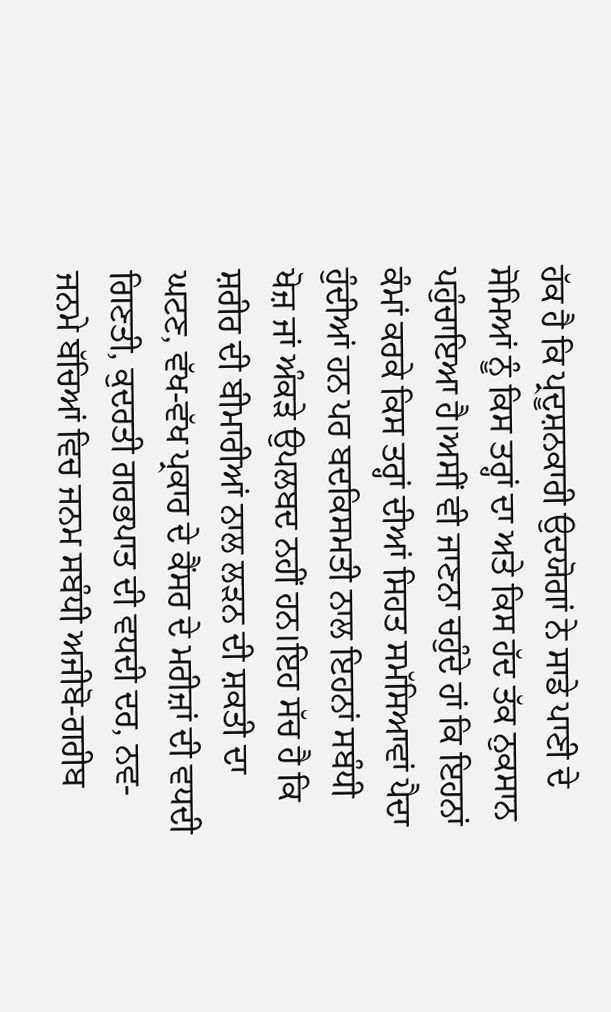ਹੱਕ ਹੈ ਕਿ ਪ੍ਰਦੂਸ਼ਨਕਾਰੀ ਉਦਯੋਗਾਂ ਨੇ ਸਾਡੇ ਪਾਣੀ ਦੇ ਸੋਮਿਆਂ ਨੂੰ ਕਿਸ ਤਰ੍ਹਾਂ ਦਾ ਅਤੇ ਕਿਸ ਹੱਦ ਤੱਕ ਨੁਕਸਾਨ ਪਹੁੰਚਾਇਆ ਹੈ।ਅਸੀਂ ਵੀ ਜਾਣਨਾ ਚਹੁੰਦੇ ਹਾਂ ਕਿ ਇਹਨਾਂ ਕੰਮਾਂ ਕਰਕੇ ਕਿਸ ਤਰ੍ਹਾਂ ਦੀਆਂ ਸਿਹਤ ਸਮੱਸਿਆਵਾਂ ਪੈਦਾ ਹੁੰਦੀਆਂ ਹਨ ਪਰ ਬਦਕਿਸਮਤੀ ਨਾਲ ਇਹਨਾਂ ਸਬੰਧੀ ਖੋਜ਼ ਜਾਂ ਅੰਕੜੇ ਉਪਲਬਦ ਨਹੀਂ ਹਨ।ਇਹ ਸੱਚ ਹੈ ਕਿ ਸ਼ਰੀਰ ਦੀ ਬੀਮਾਰੀਆਂ ਨਾਲ ਲੜਨ ਦੀ ਸ਼ਕਤੀ ਦਾ ਘਟਣ, ਵੱਖ-ਵੱਖ ਪ੍ਰਕਾਰ ਦੇ ਕੈਂਸਰ ਦੇ ਮਰੀਜ਼ਾਂ ਦੀ ਵਧਦੀ ਗਿਣਤੀ, ਕੁਦਰਤੀ ਗਰਭਪਾਤ ਦੀ ਵਧਦੀ ਦਰ, ਨਵ-ਜਨਮੇ ਬੱਚਿਆਂ ਵਿਚ ਜਨਮ ਸਬੰਧੀ ਅਜੀਬੋ-ਗਰੀਬ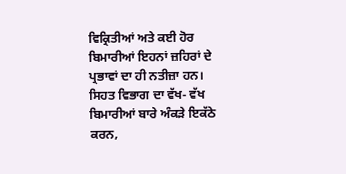ਵਿਕ੍ਰਿਤੀਆਂ ਅਤੇ ਕਈ ਹੋਰ ਬਿਮਾਰੀਆਂ ਇਹਨਾਂ ਜ਼ਹਿਰਾਂ ਦੇ ਪ੍ਰਭਾਵਾਂ ਦਾ ਹੀ ਨਤੀਜ਼ਾ ਹਨ।
ਸਿਹਤ ਵਿਭਾਗ ਦਾ ਵੱਖ- ਵੱਖ ਬਿਮਾਰੀਆਂ ਬਾਰੇ ਅੰਕੜੇ ਇਕੱਠੇ ਕਰਨ,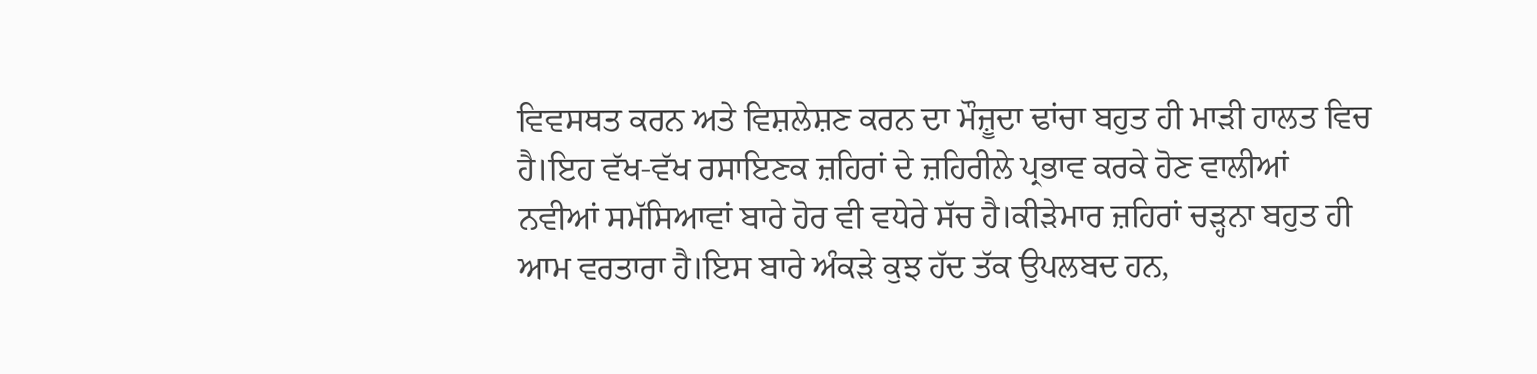ਵਿਵਸਥਤ ਕਰਨ ਅਤੇ ਵਿਸ਼ਲੇਸ਼ਣ ਕਰਨ ਦਾ ਮੌਜ਼ੂਦਾ ਢਾਂਚਾ ਬਹੁਤ ਹੀ ਮਾੜੀ ਹਾਲਤ ਵਿਚ ਹੈ।ਇਹ ਵੱਖ-ਵੱਖ ਰਸਾਇਣਕ ਜ਼ਹਿਰਾਂ ਦੇ ਜ਼ਹਿਰੀਲੇ ਪ੍ਰਭਾਵ ਕਰਕੇ ਹੋਣ ਵਾਲੀਆਂ ਨਵੀਆਂ ਸਮੱਸਿਆਵਾਂ ਬਾਰੇ ਹੋਰ ਵੀ ਵਧੇਰੇ ਸੱਚ ਹੈ।ਕੀੜੇਮਾਰ ਜ਼ਹਿਰਾਂ ਚੜ੍ਹਨਾ ਬਹੁਤ ਹੀ ਆਮ ਵਰਤਾਰਾ ਹੈ।ਇਸ ਬਾਰੇ ਅੰਕੜੇ ਕੁਝ ਹੱਦ ਤੱਕ ਉਪਲਬਦ ਹਨ,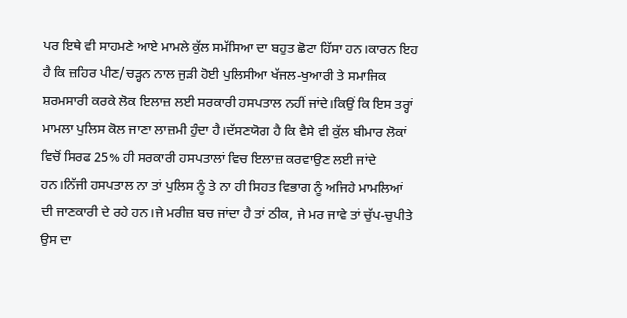ਪਰ ਇਥੇ ਵੀ ਸਾਹਮਣੇ ਆਏ ਮਾਮਲੇ ਕੁੱਲ ਸਮੱਸਿਆ ਦਾ ਬਹੁਤ ਛੋਟਾ ਹਿੱਸਾ ਹਨ।ਕਾਰਨ ਇਹ ਹੈ ਕਿ ਜ਼ਹਿਰ ਪੀਣ/ਚੜ੍ਹਨ ਨਾਲ ਜੁੜੀ ਹੋਈ ਪੁਲਿਸੀਆ ਖੱਜਲ-ਖੁਆਰੀ ਤੇ ਸਮਾਜਿਕ ਸ਼ਰਮਸਾਰੀ ਕਰਕੇ ਲੋਕ ਇਲਾਜ਼ ਲਈ ਸਰਕਾਰੀ ਹਸਪਤਾਲ ਨਹੀਂ ਜਾਂਦੇ।ਕਿਉਂ ਕਿ ਇਸ ਤਰ੍ਹਾਂ ਮਾਮਲਾ ਪੁਲਿਸ ਕੋਲ ਜਾਣਾ ਲਾਜ਼ਮੀ ਹੁੰਦਾ ਹੈ।ਦੱਸਣਯੋਗ ਹੈ ਕਿ ਵੈਸੇ ਵੀ ਕੁੱਲ ਬੀਮਾਰ ਲੋਕਾਂ ਵਿਚੋਂ ਸਿਰਫ 25% ਹੀ ਸਰਕਾਰੀ ਹਸਪਤਾਲਾਂ ਵਿਚ ਇਲਾਜ਼ ਕਰਵਾਉਣ ਲਈ ਜਾਂਦੇ ਹਨ।ਨਿੱਜੀ ਹਸਪਤਾਲ ਨਾ ਤਾਂ ਪੁਲਿਸ ਨੂੰ ਤੇ ਨਾ ਹੀ ਸਿਹਤ ਵਿਭਾਗ ਨੂੰ ਅਜਿਹੇ ਮਾਮਲਿਆਂ ਦੀ ਜਾਣਕਾਰੀ ਦੇ ਰਹੇ ਹਨ।ਜੇ ਮਰੀਜ਼ ਬਚ ਜਾਂਦਾ ਹੈ ਤਾਂ ਠੀਕ, ਜੇ ਮਰ ਜਾਵੇ ਤਾਂ ਚੁੱਪ-ਚੁਪੀਤੇ ਉਸ ਦਾ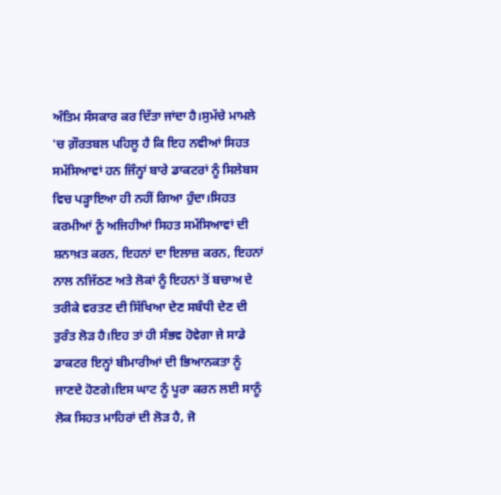ਅੰਤਿਮ ਸੰਸਕਾਰ ਕਰ ਦਿੱਤਾ ਜਾਂਦਾ ਹੈ।ਸੁਮੱਚੇ ਮਾਮਲੇ 'ਚ ਗ਼ੌਰਤਬਲ ਪਹਿਲੂ ਹੈ ਕਿ ਇਹ ਨਵੀਆਂ ਸਿਹਤ ਸਮੱਸਿਆਵਾਂ ਹਨ ਜਿੰਨ੍ਹਾਂ ਬਾਰੇ ਡਾਕਟਰਾਂ ਨੂੰ ਸਿਲੇਬਸ ਵਿਚ ਪੜ੍ਹਾਇਆ ਹੀ ਨਹੀਂ ਗਿਆ ਹੁੰਦਾ।ਸਿਹਤ ਕਰਮੀਆਂ ਨੂੰ ਅਜਿਹੀਆਂ ਸਿਹਤ ਸਮੱਸਿਆਵਾਂ ਦੀ ਸ਼ਨਾਖ਼ਤ ਕਰਨ, ਇਹਨਾਂ ਦਾ ਇਲਾਜ਼ ਕਰਨ, ਇਹਨਾਂ ਨਾਲ ਨਜਿੱਠਣ ਅਤੇ ਲੋਕਾਂ ਨੂੰ ਇਹਨਾਂ ਤੋਂ ਬਚਾਅ ਦੇ ਤਰੀਕੇ ਵਰਤਣ ਦੀ ਸਿੱਖਿਆ ਦੇਣ ਸਬੰਧੀ ਦੇਣ ਦੀ ਤੁਰੰਤ ਲੋੜ ਹੈ।ਇਹ ਤਾਂ ਹੀ ਸੰਭਵ ਹੋਵੇਗਾ ਜੇ ਸਾਡੇ ਡਾਕਟਰ ਇਨ੍ਹਾਂ ਬੀਮਾਰੀਆਂ ਦੀ ਭਿਆਨਕਤਾ ਨੂੰ ਜਾਣਦੇ ਹੋਣਗੇ।ਇਸ ਘਾਟ ਨੂੰ ਪੂਰਾ ਕਰਨ ਲਈ ਸਾਨੂੰ ਲੋਕ ਸਿਹਤ ਮਾਹਿਰਾਂ ਦੀ ਲੋੜ ਹੈ, ਜੋ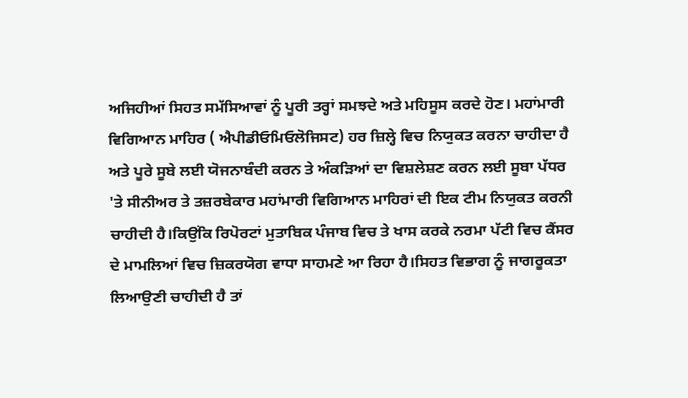ਅਜਿਹੀਆਂ ਸਿਹਤ ਸਮੱਸਿਆਵਾਂ ਨੂੰ ਪੂਰੀ ਤਰ੍ਹਾਂ ਸਮਝਦੇ ਅਤੇ ਮਹਿਸੂਸ ਕਰਦੇ ਹੋਣ। ਮਹਾਂਮਾਰੀ ਵਿਗਿਆਨ ਮਾਹਿਰ ( ਐਪੀਡੀਓਮਿਓਲੋਜਿਸਟ) ਹਰ ਜ਼ਿਲ੍ਹੇ ਵਿਚ ਨਿਯੁਕਤ ਕਰਨਾ ਚਾਹੀਦਾ ਹੈ ਅਤੇ ਪੂਰੇ ਸੂਬੇ ਲਈ ਯੋਜਨਾਬੰਦੀ ਕਰਨ ਤੇ ਅੰਕੜਿਆਂ ਦਾ ਵਿਸ਼ਲੇਸ਼ਣ ਕਰਨ ਲਈ ਸੂਬਾ ਪੱਧਰ 'ਤੇ ਸੀਨੀਅਰ ਤੇ ਤਜ਼ਰਬੇਕਾਰ ਮਹਾਂਮਾਰੀ ਵਿਗਿਆਨ ਮਾਹਿਰਾਂ ਦੀ ਇਕ ਟੀਮ ਨਿਯੁਕਤ ਕਰਨੀ ਚਾਹੀਦੀ ਹੈ।ਕਿਉਂਕਿ ਰਿਪੋਰਟਾਂ ਮੁਤਾਬਿਕ ਪੰਜਾਬ ਵਿਚ ਤੇ ਖਾਸ ਕਰਕੇ ਨਰਮਾ ਪੱਟੀ ਵਿਚ ਕੈਂਸਰ ਦੇ ਮਾਮਲਿਆਂ ਵਿਚ ਜ਼ਿਕਰਯੋਗ ਵਾਧਾ ਸਾਹਮਣੇ ਆ ਰਿਹਾ ਹੈ।ਸਿਹਤ ਵਿਭਾਗ ਨੂੰ ਜਾਗਰੂਕਤਾ ਲਿਆਉਣੀ ਚਾਹੀਦੀ ਹੈ ਤਾਂ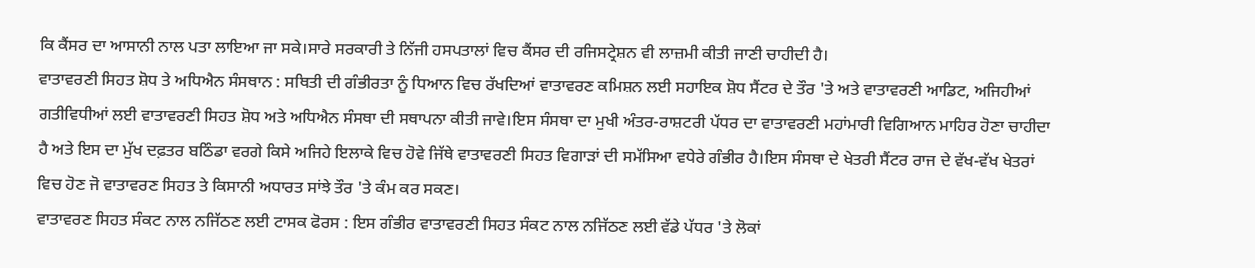ਕਿ ਕੈਂਸਰ ਦਾ ਆਸਾਨੀ ਨਾਲ ਪਤਾ ਲਾਇਆ ਜਾ ਸਕੇ।ਸਾਰੇ ਸਰਕਾਰੀ ਤੇ ਨਿੱਜੀ ਹਸਪਤਾਲਾਂ ਵਿਚ ਕੈਂਸਰ ਦੀ ਰਜਿਸਟ੍ਰੇਸ਼ਨ ਵੀ ਲਾਜ਼ਮੀ ਕੀਤੀ ਜਾਣੀ ਚਾਹੀਦੀ ਹੈ।
ਵਾਤਾਵਰਣੀ ਸਿਹਤ ਸ਼ੋਧ ਤੇ ਅਧਿਐਨ ਸੰਸਥਾਨ : ਸਥਿਤੀ ਦੀ ਗੰਭੀਰਤਾ ਨੂੰ ਧਿਆਨ ਵਿਚ ਰੱਖਦਿਆਂ ਵਾਤਾਵਰਣ ਕਮਿਸ਼ਨ ਲਈ ਸਹਾਇਕ ਸ਼ੋਧ ਸੈਂਟਰ ਦੇ ਤੌਰ 'ਤੇ ਅਤੇ ਵਾਤਾਵਰਣੀ ਆਡਿਟ, ਅਜਿਹੀਆਂ ਗਤੀਵਿਧੀਆਂ ਲਈ ਵਾਤਾਵਰਣੀ ਸਿਹਤ ਸ਼ੋਧ ਅਤੇ ਅਧਿਐਨ ਸੰਸਥਾ ਦੀ ਸਥਾਪਨਾ ਕੀਤੀ ਜਾਵੇ।ਇਸ ਸੰਸਥਾ ਦਾ ਮੁਖੀ ਅੰਤਰ-ਰਾਸ਼ਟਰੀ ਪੱਧਰ ਦਾ ਵਾਤਾਵਰਣੀ ਮਹਾਂਮਾਰੀ ਵਿਗਿਆਨ ਮਾਹਿਰ ਹੋਣਾ ਚਾਹੀਦਾ ਹੈ ਅਤੇ ਇਸ ਦਾ ਮੁੱਖ ਦਫ਼ਤਰ ਬਠਿੰਡਾ ਵਰਗੇ ਕਿਸੇ ਅਜਿਹੇ ਇਲਾਕੇ ਵਿਚ ਹੋਵੇ ਜਿੱਥੇ ਵਾਤਾਵਰਣੀ ਸਿਹਤ ਵਿਗਾੜਾਂ ਦੀ ਸਮੱਸਿਆ ਵਧੇਰੇ ਗੰਭੀਰ ਹੈ।ਇਸ ਸੰਸਥਾ ਦੇ ਖੇਤਰੀ ਸੈਂਟਰ ਰਾਜ ਦੇ ਵੱਖ-ਵੱਖ ਖੇਤਰਾਂ ਵਿਚ ਹੋਣ ਜੋ ਵਾਤਾਵਰਣ ਸਿਹਤ ਤੇ ਕਿਸਾਨੀ ਅਧਾਰਤ ਸਾਂਝੇ ਤੌਰ 'ਤੇ ਕੰਮ ਕਰ ਸਕਣ।
ਵਾਤਾਵਰਣ ਸਿਹਤ ਸੰਕਟ ਨਾਲ ਨਜਿੱਠਣ ਲਈ ਟਾਸਕ ਫੋਰਸ : ਇਸ ਗੰਭੀਰ ਵਾਤਾਵਰਣੀ ਸਿਹਤ ਸੰਕਟ ਨਾਲ ਨਜਿੱਠਣ ਲਈ ਵੱਡੇ ਪੱਧਰ 'ਤੇ ਲੋਕਾਂ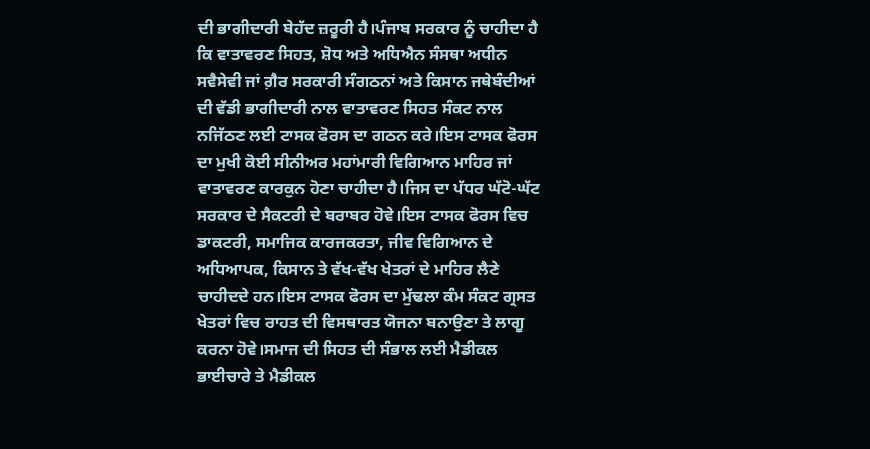ਦੀ ਭਾਗੀਦਾਰੀ ਬੇਹੱਦ ਜ਼ਰੂਰੀ ਹੈ।ਪੰਜਾਬ ਸਰਕਾਰ ਨੂੰ ਚਾਹੀਦਾ ਹੈ ਕਿ ਵਾਤਾਵਰਣ ਸਿਹਤ, ਸ਼ੋਧ ਅਤੇ ਅਧਿਐਨ ਸੰਸਥਾ ਅਧੀਨ ਸਵੈਸੇਵੀ ਜਾਂ ਗ਼ੈਰ ਸਰਕਾਰੀ ਸੰਗਠਨਾਂ ਅਤੇ ਕਿਸਾਨ ਜਥੇਬੰਦੀਆਂ ਦੀ ਵੱਡੀ ਭਾਗੀਦਾਰੀ ਨਾਲ ਵਾਤਾਵਰਣ ਸਿਹਤ ਸੰਕਟ ਨਾਲ ਨਜਿੱਠਣ ਲਈ ਟਾਸਕ ਫੋਰਸ ਦਾ ਗਠਨ ਕਰੇ।ਇਸ ਟਾਸਕ ਫੋਰਸ ਦਾ ਮੁਖੀ ਕੋਈ ਸੀਨੀਅਰ ਮਹਾਂਮਾਰੀ ਵਿਗਿਆਨ ਮਾਹਿਰ ਜਾਂ ਵਾਤਾਵਰਣ ਕਾਰਕੁਨ ਹੋਣਾ ਚਾਹੀਦਾ ਹੈ।ਜਿਸ ਦਾ ਪੱਧਰ ਘੱਟੋ-ਘੱਟ ਸਰਕਾਰ ਦੇ ਸੈਕਟਰੀ ਦੇ ਬਰਾਬਰ ਹੋਵੇ।ਇਸ ਟਾਸਕ ਫੋਰਸ ਵਿਚ ਡਾਕਟਰੀ, ਸਮਾਜਿਕ ਕਾਰਜਕਰਤਾ, ਜੀਵ ਵਿਗਿਆਨ ਦੇ ਅਧਿਆਪਕ, ਕਿਸਾਨ ਤੇ ਵੱਖ-ਵੱਖ ਖੇਤਰਾਂ ਦੇ ਮਾਹਿਰ ਲੈਣੇ ਚਾਹੀਦਦੇ ਹਨ।ਇਸ ਟਾਸਕ ਫੋਰਸ ਦਾ ਮੁੱਢਲਾ ਕੰਮ ਸੰਕਟ ਗ੍ਰਸਤ ਖੇਤਰਾਂ ਵਿਚ ਰਾਹਤ ਦੀ ਵਿਸਥਾਰਤ ਯੋਜਨਾ ਬਨਾਉਣਾ ਤੇ ਲਾਗੂ ਕਰਨਾ ਹੋਵੇ।ਸਮਾਜ ਦੀ ਸਿਹਤ ਦੀ ਸੰਭਾਲ ਲਈ ਮੈਡੀਕਲ ਭਾਈਚਾਰੇ ਤੇ ਮੈਡੀਕਲ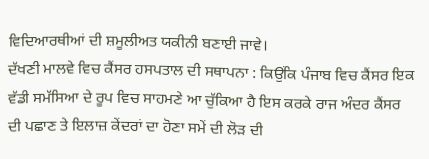ਵਿਦਿਆਰਥੀਆਂ ਦੀ ਸ਼ਮੂਲੀਅਤ ਯਕੀਨੀ ਬਣਾਈ ਜਾਵੇ।
ਦੱਖਣੀ ਮਾਲਵੇ ਵਿਚ ਕੈਂਸਰ ਹਸਪਤਾਲ ਦੀ ਸਥਾਪਨਾ : ਕਿਉਂਕਿ ਪੰਜਾਬ ਵਿਚ ਕੈਂਸਰ ਇਕ ਵੱਡੀ ਸਮੱਸਿਆ ਦੇ ਰੂਪ ਵਿਚ ਸਾਹਮਣੇ ਆ ਚੁੱਕਿਆ ਹੈ ਇਸ ਕਰਕੇ ਰਾਜ ਅੰਦਰ ਕੈਂਸਰ ਦੀ ਪਛਾਣ ਤੇ ਇਲਾਜ਼ ਕੇਂਦਰਾਂ ਦਾ ਹੋਣਾ ਸਮੇਂ ਦੀ ਲੋੜ ਦੀ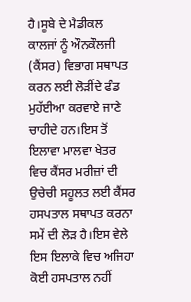ਹੈ।ਸੂਬੇ ਦੇ ਮੈਡੀਕਲ ਕਾਲਜਾਂ ਨੂੰ ਔਨਕੌਲਜੀ (ਕੈਂਸਰ) ਵਿਭਾਗ ਸਥਾਪਤ ਕਰਨ ਲਈ ਲੋੜੀਂਦੇ ਫੰਡ ਮੁਹੱਈਆ ਕਰਵਾਏ ਜਾਣੇ ਚਾਹੀਦੇ ਹਨ।ਇਸ ਤੋਂ ਇਲਾਵਾ ਮਾਲਵਾ ਖੇਤਰ ਵਿਚ ਕੈਂਸਰ ਮਰੀਜ਼ਾਂ ਦੀ ਉਚੇਚੀ ਸਹੂਲਤ ਲਈ ਕੈਂਸਰ ਹਸਪਤਾਲ ਸਥਾਪਤ ਕਰਨਾ ਸਮੇਂ ਦੀ ਲੋੜ ਹੈ।ਇਸ ਵੇਲੇ ਇਸ ਇਲਾਕੇ ਵਿਚ ਅਜਿਹਾ ਕੋਈ ਹਸਪਤਾਲ ਨਹੀਂ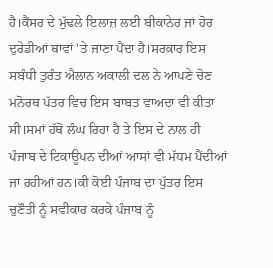ਹੈ।ਕੈਂਸਰ ਦੇ ਮੁੱਢਲੇ ਇਲਾਜ਼ ਲਈ ਬੀਕਾਨੇਰ ਜਾਂ ਹੋਰ ਦੁਰੇਡੀਆਂ ਥਾਵਾਂ 'ਤੇ ਜਾਣਾ ਪੈਂਦਾ ਹੈ।ਸਰਕਾਰ ਇਸ ਸਬੰਧੀ ਤੁਰੰਤ ਐਲਾਨ ਅਕਾਲੀ ਦਲ ਨੇ ਆਪਣੇ ਚੋਣ ਮਨੋਰਥ ਪੱਤਰ ਵਿਚ ਇਸ ਬਾਬਤ ਵਾਅਦਾ ਵੀ ਕੀਤਾ ਸੀ।ਸਮਾਂ ਹੱਥੋਂ ਲੰਘ ਰਿਹਾ ਹੈ ਤੇ ਇਸ ਦੇ ਨਾਲ ਹੀ ਪੰਜਾਬ ਦੇ ਟਿਕਾਊਪਨ ਦੀਆਂ ਆਸਾਂ ਵੀ ਮੱਧਮ ਪੈਂਦੀਆਂ ਜਾ ਰਹੀਆਂ ਹਨ।ਕੀ ਕੋਈ ਪੰਜਾਬ ਦਾ ਪੁੱਤਰ ਇਸ ਚੁਣੌਤੀ ਨੂੰ ਸਵੀਕਾਰ ਕਰਕੇ ਪੰਜਾਬ ਨੂੰ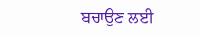ਬਚਾਉਣ ਲਈ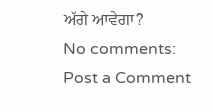ਅੱਗੇ ਆਵੇਗਾ?
No comments:
Post a Comment